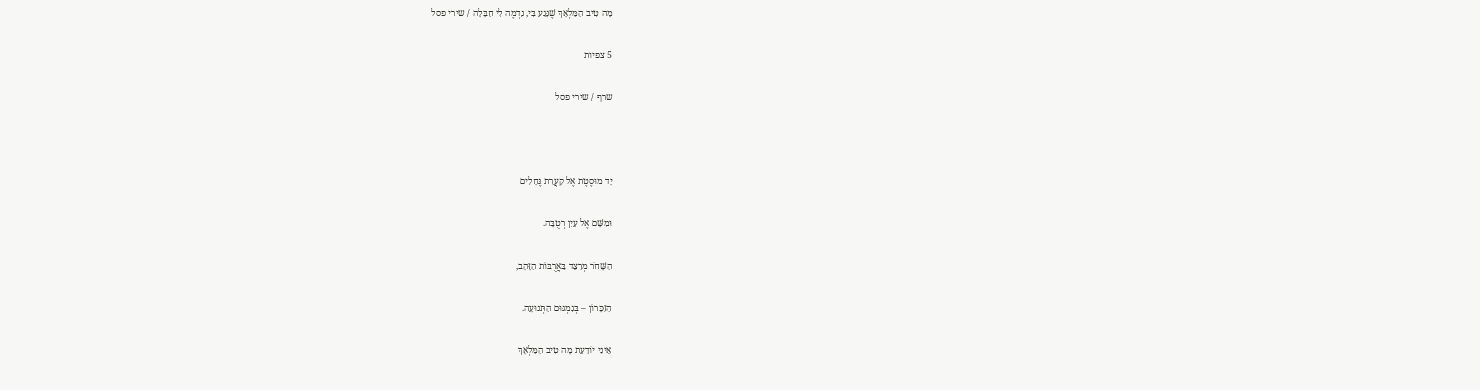מָה טִיב הַמַּלְאָךְ שֶׁנָּגַע בִּי, נִדְמֶה לִי חַבָּלָה / שירי פסל

5 צפיות

שרף / שירי פסל



יָד מוּסֶטֶת אֶל קַעֲרַת גֶּחָלִים

וּמִשָּׁם אֶל עַיִן רְטֻבָּה.

הַשָּׁחֹר מְרַצֵּד בַּאֲרֻבּוֹת הַזָּהָב,

הַזִּכָּרוֹן – בְּגִמְגּוּם הַתְּנוּעָה.

אֵינִי יוֹדַעַת מָה טִיב הַמַּלְאָךְ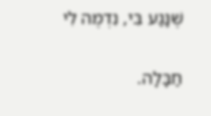שֶׁנָּגַע בִּי, נִדְמֶה לִי

חַבָּלָה.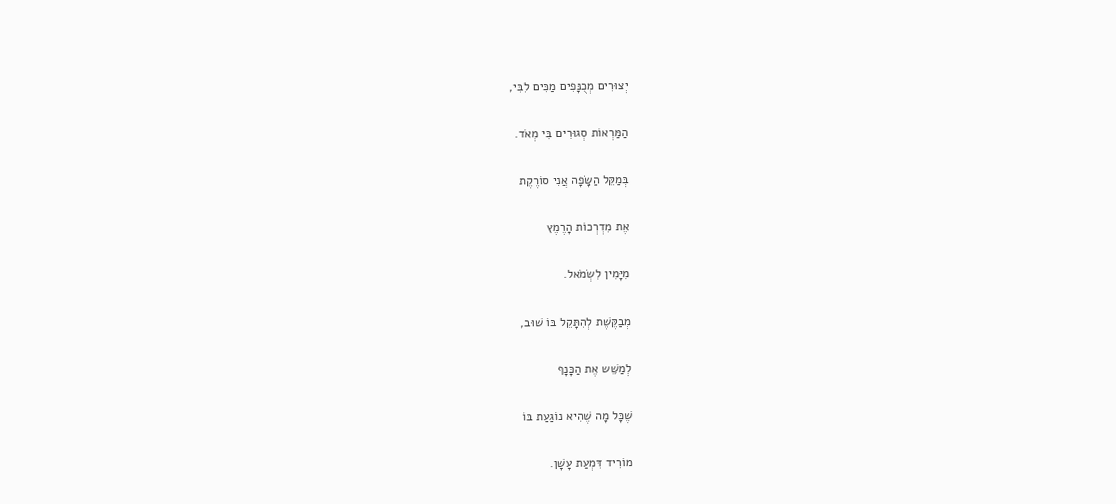יְצוּרִים מְכֻנָּפִים מַכִּים לִבִּי,

הַמַּרְאוֹת סְגוּרִים בִּי מְאֹד.

בְּמַקֵּל הַשָּׂפָה אֲנִי סוֹרֶקֶת

אֶת מִדְרְכוֹת הָרֶמֶץ

מִיָּמִין לִשְׂמֹאל.

מְבַקֶּשֶׁת לְהִתָּקֵל בּוֹ שׁוּב,

לְמַשֵּׁש אֶת הַכָּנָף

שֶׁכָּל מָה שֶׁהִיא נוֹגַעַת בּוֹ

מוֹרִיד דִּמְעַת עָשָׁן.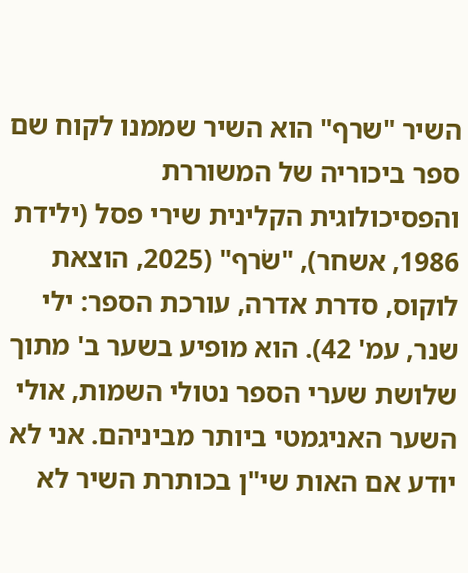השיר "שרף" הוא השיר שממנו לקוח שם ספר ביכוריה של המשוררת והפסיכולוגית הקלינית שירי פסל (ילידת 1986, אשחר), "שׂרף" (2025, הוצאת לוקוס, סדרת אדרה, עורכת הספר: ילי שנר, עמ' 42). הוא מופיע בשער ב' מתוך שלושת שערי הספר נטולי השמות, אולי השער האניגמטי ביותר מביניהם. אני לא יודע אם האות שי"ן בכותרת השיר לא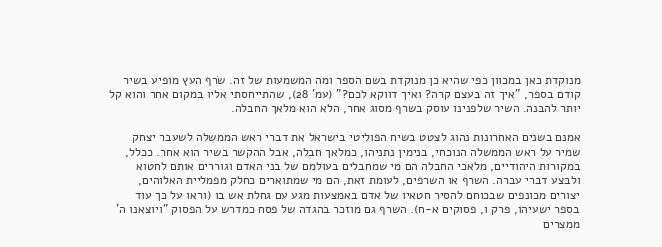מנוקדת כאן במכוון כפי שהיא כן מנוקדת בשם הספר ומה המשמעות של זה. שׂרף העץ מופיע בשיר קודם בספר, "איך זה בעצם קרה? ואיך דווקא לכם?" (עמ' 28), שהתייחסתי אליו במקום אחר והוא קל יותר להבנה. השיר שלפנינו עוסק בשרף מסוג אחר, הלא הוא מלאך החבלה.

אמנם בשנים האחרונות נהוג לצטט בשיח הפוליטי בישראל את דברי ראש הממשלה לשעבר יצחק שמיר על ראש הממשלה הנוכחי, בנימין נתניהו, כמלאך חבלה, אבל ההקשר בשיר הוא אחר. ככלל, במקורות היהודיים, מלאכי החבלה הם מי שמחבלים בעולמם של בני האדם וגוררים אותם לחטוא ולבצע דברי עברה. השרף או השרפים, לעומת זאת, הם מי שמתוארים כחלק מפמליית האלוהים, יצורים מכונפים שבכוחם להסיר חטאיו של אדם באמצעות מגע עם גחלת אש בו (וראו על כך עוד בספר ישעיהו, פרק ו, פסוקים א-ח). השרף גם מוזכר בהגדה של פסח כמדרש על הפסוק "ויוצאנו ה' ממצרים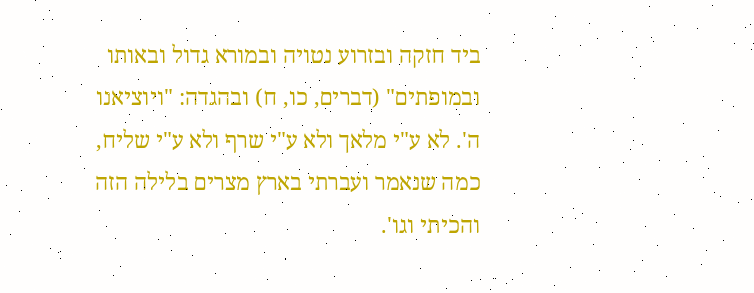ביד חזקה ובזרוע נטויה ובמורא גדול ובאותו ובמופתים" (דברים, כו, ח) ובהגדה: "ויוציאנו ה'. לא ע"י מלאך ולא ע"י שרף ולא ע"י שליח, כמה שנאמר ועברתי בארץ מצרים בלילה הזה והכיתי וגו'.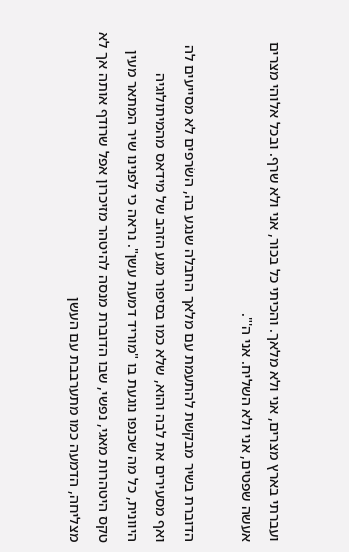ועברתי בארץ מצרים, אני ולא מלאך. והכיתי כל בכור, אני ולא שרף. ובכל אלוהי מצרים אעשה שפטים, אני ולא השליח. אני ה'".

הדוברת בשיר מבקשת להתעמת עם מלאך החבלה שנגע בה, השׂרפים לא מסייעים לה ואף מסעירים את לבה והוא, שלא כמו בסיפור מגע הזהב של מידאס מהמיתולוגיה היוונית, כל מה שכנפו נוגעת בו "מוריד דמעת עשן". נראה כי לפנינו שיר המתאר מעין טקס היטהרות מאגי, נפשי, שבו הדוברת מנסה להיטהר מזיכרון אפל שרודף אותה אך לא מצליחה, הדמעה כמו מתערבבת עם העשן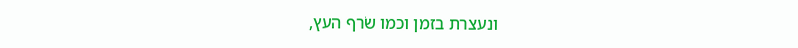ונעצרת בזמן וכמו שׂרף העץ,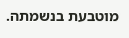מוטבעת בנשמתה.